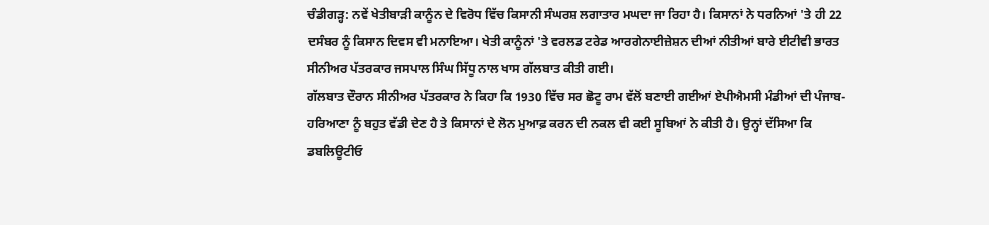ਚੰਡੀਗੜ੍ਹ: ਨਵੇਂ ਖੇਤੀਬਾੜੀ ਕਾਨੂੰਨ ਦੇ ਵਿਰੋਧ ਵਿੱਚ ਕਿਸਾਨੀ ਸੰਘਰਸ਼ ਲਗਾਤਾਰ ਮਘਦਾ ਜਾ ਰਿਹਾ ਹੈ। ਕਿਸਾਨਾਂ ਨੇ ਧਰਨਿਆਂ 'ਤੇ ਹੀ 22 ਦਸੰਬਰ ਨੂੰ ਕਿਸਾਨ ਦਿਵਸ ਵੀ ਮਨਾਇਆ। ਖੇਤੀ ਕਾਨੂੰਨਾਂ 'ਤੇ ਵਰਲਡ ਟਰੇਡ ਆਰਗੇਨਾਈਜ਼ੇਸ਼ਨ ਦੀਆਂ ਨੀਤੀਆਂ ਬਾਰੇ ਈਟੀਵੀ ਭਾਰਤ ਸੀਨੀਅਰ ਪੱਤਰਕਾਰ ਜਸਪਾਲ ਸਿੰਘ ਸਿੱਧੂ ਨਾਲ ਖਾਸ ਗੱਲਬਾਤ ਕੀਤੀ ਗਈ।
ਗੱਲਬਾਤ ਦੌਰਾਨ ਸੀਨੀਅਰ ਪੱਤਰਕਾਰ ਨੇ ਕਿਹਾ ਕਿ 1930 ਵਿੱਚ ਸਰ ਛੋਟੂ ਰਾਮ ਵੱਲੋਂ ਬਣਾਈ ਗਈਆਂ ਏਪੀਐਮਸੀ ਮੰਡੀਆਂ ਦੀ ਪੰਜਾਬ-ਹਰਿਆਣਾ ਨੂੰ ਬਹੁਤ ਵੱਡੀ ਦੇਣ ਹੈ ਤੇ ਕਿਸਾਨਾਂ ਦੇ ਲੋਨ ਮੁਆਫ਼ ਕਰਨ ਦੀ ਨਕਲ ਵੀ ਕਈ ਸੂਬਿਆਂ ਨੇ ਕੀਤੀ ਹੈ। ਉਨ੍ਹਾਂ ਦੱਸਿਆ ਕਿ ਡਬਲਿਊਟੀਓ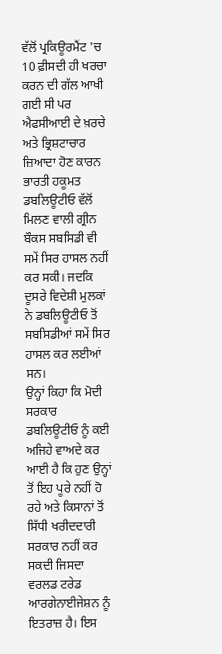ਵੱਲੋਂ ਪ੍ਰਕਿਊਰਮੈਂਟ 'ਚ 10 ਫ਼ੀਸਦੀ ਹੀ ਖਰਚਾ ਕਰਨ ਦੀ ਗੱਲ ਆਖੀ ਗਈ ਸੀ ਪਰ ਐਫਸੀਆਈ ਦੇ ਖ਼ਰਚੇ ਅਤੇ ਭ੍ਰਿਸ਼ਟਾਚਾਰ ਜ਼ਿਆਦਾ ਹੋਣ ਕਾਰਨ ਭਾਰਤੀ ਹਕੂਮਤ ਡਬਲਿਊਟੀਓ ਵੱਲੋਂ ਮਿਲਣ ਵਾਲੀ ਗ੍ਰੀਨ ਬੌਕਸ ਸਬਸਿਡੀ ਵੀ ਸਮੇਂ ਸਿਰ ਹਾਸਲ ਨਹੀਂ ਕਰ ਸਕੀ। ਜਦਕਿ ਦੂਸਰੇ ਵਿਦੇਸ਼ੀ ਮੁਲਕਾਂ ਨੇ ਡਬਲਿਊਟੀਓ ਤੋਂ ਸਬਸਿਡੀਆਂ ਸਮੇਂ ਸਿਰ ਹਾਸਲ ਕਰ ਲਈਆਂ ਸਨ।
ਉਨ੍ਹਾਂ ਕਿਹਾ ਕਿ ਮੋਦੀ ਸਰਕਾਰ ਡਬਲਿਊਟੀਓ ਨੂੰ ਕਈ ਅਜਿਹੇ ਵਾਅਦੇ ਕਰ ਆਈ ਹੈ ਕਿ ਹੁਣ ਉਨ੍ਹਾਂ ਤੋਂ ਇਹ ਪੂਰੇ ਨਹੀਂ ਹੋ ਰਹੇ ਅਤੇ ਕਿਸਾਨਾਂ ਤੋਂ ਸਿੱਧੀ ਖਰੀਦਦਾਰੀ ਸਰਕਾਰ ਨਹੀਂ ਕਰ ਸਕਦੀ ਜਿਸਦਾ ਵਰਲਡ ਟਰੇਡ ਆਰਗੇਨਾਈਜੇਸ਼ਨ ਨੂੰ ਇਤਰਾਜ਼ ਹੈ। ਇਸ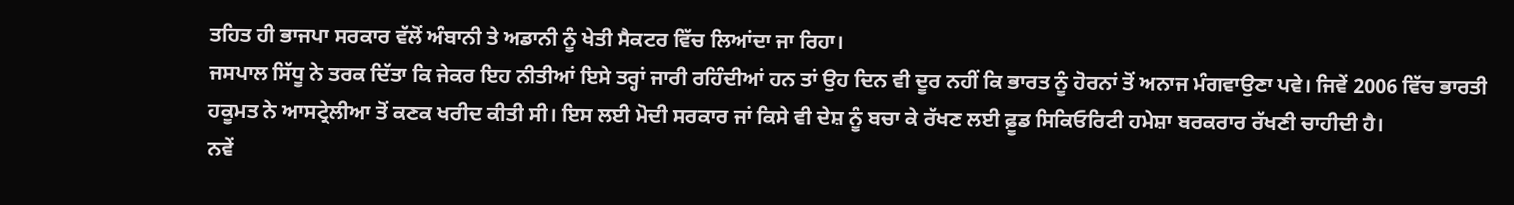ਤਹਿਤ ਹੀ ਭਾਜਪਾ ਸਰਕਾਰ ਵੱਲੋਂ ਅੰਬਾਨੀ ਤੇ ਅਡਾਨੀ ਨੂੰ ਖੇਤੀ ਸੈਕਟਰ ਵਿੱਚ ਲਿਆਂਦਾ ਜਾ ਰਿਹਾ।
ਜਸਪਾਲ ਸਿੱਧੂ ਨੇ ਤਰਕ ਦਿੱਤਾ ਕਿ ਜੇਕਰ ਇਹ ਨੀਤੀਆਂ ਇਸੇ ਤਰ੍ਹਾਂ ਜਾਰੀ ਰਹਿੰਦੀਆਂ ਹਨ ਤਾਂ ਉਹ ਦਿਨ ਵੀ ਦੂਰ ਨਹੀਂ ਕਿ ਭਾਰਤ ਨੂੰ ਹੋਰਨਾਂ ਤੋਂ ਅਨਾਜ ਮੰਗਵਾਉਣਾ ਪਵੇ। ਜਿਵੇਂ 2006 ਵਿੱਚ ਭਾਰਤੀ ਹਕੂਮਤ ਨੇ ਆਸਟ੍ਰੇਲੀਆ ਤੋਂ ਕਣਕ ਖਰੀਦ ਕੀਤੀ ਸੀ। ਇਸ ਲਈ ਮੋਦੀ ਸਰਕਾਰ ਜਾਂ ਕਿਸੇ ਵੀ ਦੇਸ਼ ਨੂੰ ਬਚਾ ਕੇ ਰੱਖਣ ਲਈ ਫ਼ੂਡ ਸਿਕਿਓਰਿਟੀ ਹਮੇਸ਼ਾ ਬਰਕਰਾਰ ਰੱਖਣੀ ਚਾਹੀਦੀ ਹੈ।
ਨਵੇਂ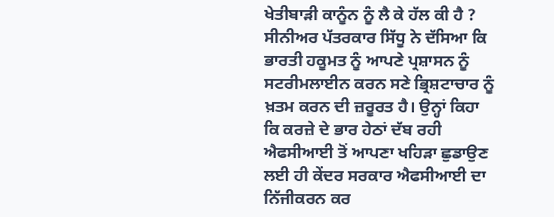ਖੇਤੀਬਾੜੀ ਕਾਨੂੰਨ ਨੂੰ ਲੈ ਕੇ ਹੱਲ ਕੀ ਹੈ ?
ਸੀਨੀਅਰ ਪੱਤਰਕਾਰ ਸਿੱਧੂ ਨੇ ਦੱਸਿਆ ਕਿ ਭਾਰਤੀ ਹਕੂਮਤ ਨੂੰ ਆਪਣੇ ਪ੍ਰਸ਼ਾਸਨ ਨੂੰ ਸਟਰੀਮਲਾਈਨ ਕਰਨ ਸਣੇ ਭ੍ਰਿਸ਼ਟਾਚਾਰ ਨੂੰ ਖ਼ਤਮ ਕਰਨ ਦੀ ਜ਼ਰੂਰਤ ਹੈ। ਉਨ੍ਹਾਂ ਕਿਹਾ ਕਿ ਕਰਜ਼ੇ ਦੇ ਭਾਰ ਹੇਠਾਂ ਦੱਬ ਰਹੀ ਐਫਸੀਆਈ ਤੋਂ ਆਪਣਾ ਖਹਿੜਾ ਛੁਡਾਉਣ ਲਈ ਹੀ ਕੇਂਦਰ ਸਰਕਾਰ ਐਫਸੀਆਈ ਦਾ ਨਿੱਜੀਕਰਨ ਕਰ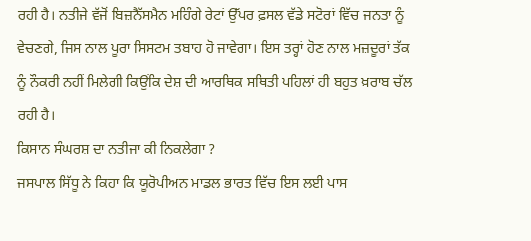ਰਹੀ ਹੈ। ਨਤੀਜੇ ਵੱਜੋਂ ਬਿਜ਼ਨੈੱਸਮੈਨ ਮਹਿੰਗੇ ਰੇਟਾਂ ਉੱਪਰ ਫ਼ਸਲ ਵੱਡੇ ਸਟੋਰਾਂ ਵਿੱਚ ਜਨਤਾ ਨੂੰ ਵੇਚਣਗੇ, ਜਿਸ ਨਾਲ ਪੂਰਾ ਸਿਸਟਮ ਤਬਾਹ ਹੋ ਜਾਵੇਗਾ। ਇਸ ਤਰ੍ਹਾਂ ਹੋਣ ਨਾਲ ਮਜ਼ਦੂਰਾਂ ਤੱਕ ਨੂੰ ਨੌਕਰੀ ਨਹੀਂ ਮਿਲੇਗੀ ਕਿਉਂਕਿ ਦੇਸ਼ ਦੀ ਆਰਥਿਕ ਸਥਿਤੀ ਪਹਿਲਾਂ ਹੀ ਬਹੁਤ ਖ਼ਰਾਬ ਚੱਲ ਰਹੀ ਹੈ।
ਕਿਸਾਨ ਸੰਘਰਸ਼ ਦਾ ਨਤੀਜਾ ਕੀ ਨਿਕਲੇਗਾ ?
ਜਸਪਾਲ ਸਿੱਧੂ ਨੇ ਕਿਹਾ ਕਿ ਯੂਰੋਪੀਅਨ ਮਾਡਲ ਭਾਰਤ ਵਿੱਚ ਇਸ ਲਈ ਪਾਸ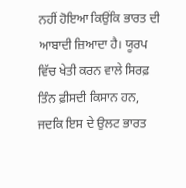ਨਹੀਂ ਹੋਇਆ ਕਿਉਂਕਿ ਭਾਰਤ ਦੀ ਆਬਾਦੀ ਜ਼ਿਆਦਾ ਹੈ। ਯੂਰਪ ਵਿੱਚ ਖੇਤੀ ਕਰਨ ਵਾਲੇ ਸਿਰਫ਼ ਤਿੰਨ ਫ਼ੀਸਦੀ ਕਿਸਾਨ ਹਨ, ਜਦਕਿ ਇਸ ਦੇ ਉਲਟ ਭਾਰਤ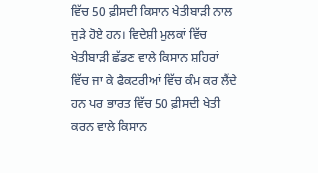ਵਿੱਚ 50 ਫ਼ੀਸਦੀ ਕਿਸਾਨ ਖੇਤੀਬਾੜੀ ਨਾਲ ਜੁੜੇ ਹੋਏ ਹਨ। ਵਿਦੇਸ਼ੀ ਮੁਲਕਾਂ ਵਿੱਚ ਖੇਤੀਬਾੜੀ ਛੱਡਣ ਵਾਲੇ ਕਿਸਾਨ ਸ਼ਹਿਰਾਂ ਵਿੱਚ ਜਾ ਕੇ ਫੈਕਟਰੀਆਂ ਵਿੱਚ ਕੰਮ ਕਰ ਲੈਂਦੇ ਹਨ ਪਰ ਭਾਰਤ ਵਿੱਚ 50 ਫ਼ੀਸਦੀ ਖੇਤੀ ਕਰਨ ਵਾਲੇ ਕਿਸਾਨ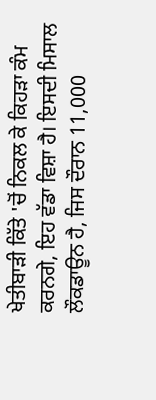ਖੇਤੀਬਾੜੀ ਕਿੱਤੇ 'ਚੋਂ ਨਿਕਲ ਕੇ ਕਿਹੜਾ ਕੰਮ ਕਰਨਗੇ, ਇਹ ਵੱਡਾ ਵਿਸ਼ਾ ਹੈ। ਇਸਦੀ ਮਿਸਾਲ ਲੌਕਡਾਊਨ ਹੈ, ਜਿਸ ਦੌਰਾਨ 11,000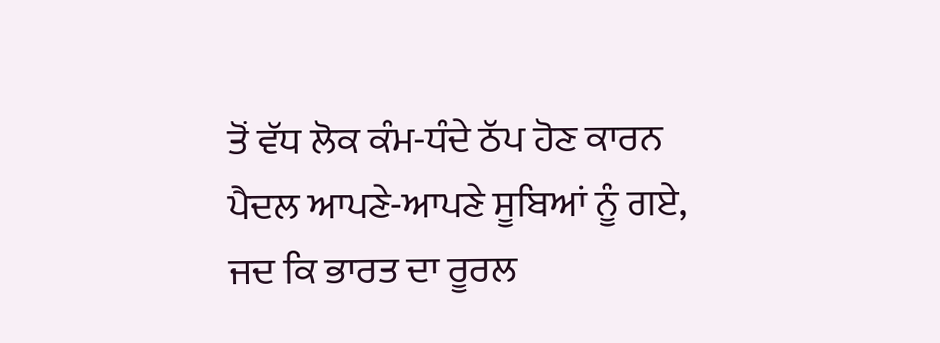ਤੋਂ ਵੱਧ ਲੋਕ ਕੰਮ-ਧੰਦੇ ਠੱਪ ਹੋਣ ਕਾਰਨ ਪੈਦਲ ਆਪਣੇ-ਆਪਣੇ ਸੂਬਿਆਂ ਨੂੰ ਗਏ, ਜਦ ਕਿ ਭਾਰਤ ਦਾ ਰੂਰਲ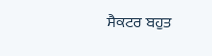ਸੈਕਟਰ ਬਹੁਤ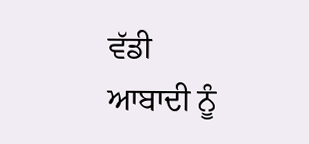ਵੱਡੀ ਆਬਾਦੀ ਨੂੰ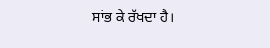ਸਾਂਭ ਕੇ ਰੱਖਦਾ ਹੈ।